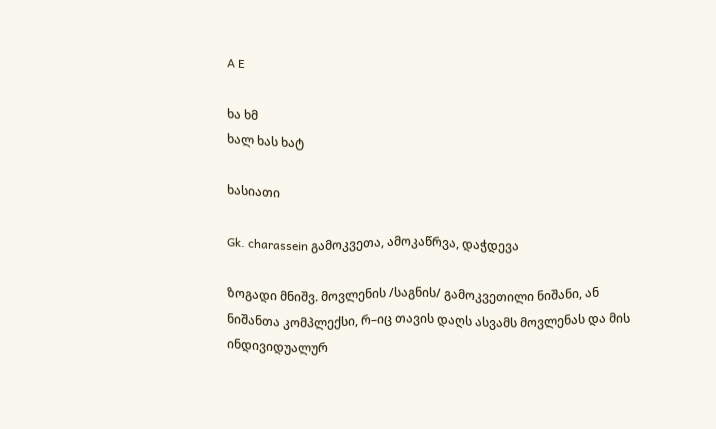A E

ხა ხმ
ხალ ხას ხატ

ხასიათი

Gk. charassein გამოკვეთა, ამოკაწრვა, დაჭდევა

ზოგადი მნიშვ. მოვლენის /საგნის/ გამოკვეთილი ნიშანი, ან ნიშანთა კომპლექსი, რ–იც თავის დაღს ასვამს მოვლენას და მის ინდივიდუალურ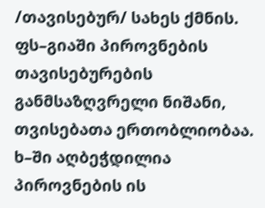/თავისებურ/ სახეს ქმნის. ფს–გიაში პიროვნების თავისებურების განმსაზღვრელი ნიშანი, თვისებათა ერთობლიობაა. ხ–ში აღბეჭდილია პიროვნების ის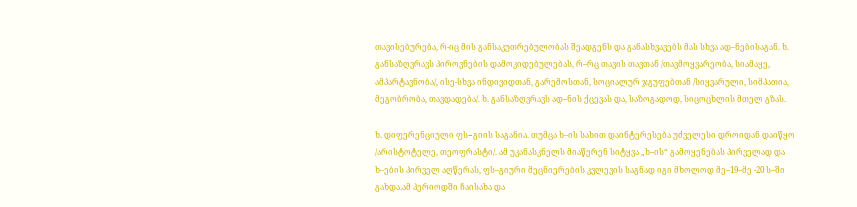თავისებურება, რ-იც მის განსაკუთრებულობას შეადგენს და განასხვავებს მას სხვა ად–ნებისაგან. ხ. განსაზღვრავს პიროვნების დამოკიდებულებას, რ–რც თავის თავთან /თავმოყვარეობა, სიამაყე, ამპარტავნობა/, ისე-სხვა ინდივიდთან, გარემოსთან, სოციალურ ჯგუფებთან /სიყვარული, სიმპათია, მეგობრობა, თავდადება/. ხ. განსაზღვრავს ად–ნის ქცევას და, საზოგადოდ, სიცოცხლის მთელ გზას.

ხ. დიფერენციული ფს−გიის საგანია. თუმცა ხ–ის სახით დაინტერესება უძველესი დროიდან დაიწყო /არისტოტელე, თეოფრასტი/. ამ უკანასკნელს მიაწერენ სიტყვა „ხ–ის“ გამოყენებას პირველად და ხ–ების პირველ აღწერას, ფს–გიური მეცნიერების კვლევის საგნად იგი მხოლოდ მე–19–მე -20 ს–ში გახდა.ამ პერიოდში ჩაისახა და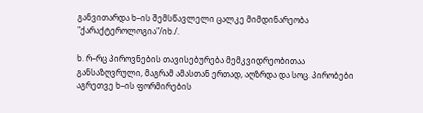განვითარდა ხ–ის შემსწავლელი ცალკე მიმდინარეობა "ქარაქტეროლოგია"/იხ./.

ხ. რ–რც პიროვნების თავისებურება მემკვიდრეობითაა განსაზღვრული, მაგრამ ამასთან ერთად, აღზრდა და სოც. პირობები აგრეთვე ხ–ის ფორმირების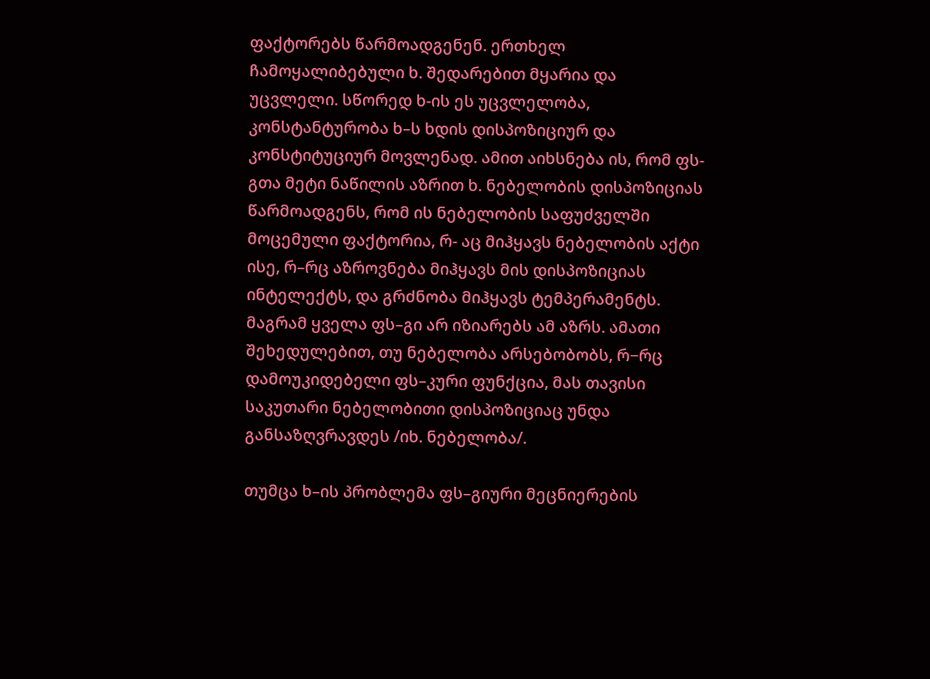ფაქტორებს წარმოადგენენ. ერთხელ ჩამოყალიბებული ხ. შედარებით მყარია და უცვლელი. სწორედ ხ-ის ეს უცვლელობა, კონსტანტურობა ხ–ს ხდის დისპოზიციურ და კონსტიტუციურ მოვლენად. ამით აიხსნება ის, რომ ფს-გთა მეტი ნაწილის აზრით ხ. ნებელობის დისპოზიციას წარმოადგენს, რომ ის ნებელობის საფუძველში მოცემული ფაქტორია, რ- აც მიჰყავს ნებელობის აქტი ისე, რ–რც აზროვნება მიჰყავს მის დისპოზიციას ინტელექტს, და გრძნობა მიჰყავს ტემპერამენტს. მაგრამ ყველა ფს–გი არ იზიარებს ამ აზრს. ამათი შეხედულებით, თუ ნებელობა არსებობობს, რ−რც დამოუკიდებელი ფს–კური ფუნქცია, მას თავისი საკუთარი ნებელობითი დისპოზიციაც უნდა განსაზღვრავდეს /იხ. ნებელობა/.

თუმცა ხ–ის პრობლემა ფს–გიური მეცნიერების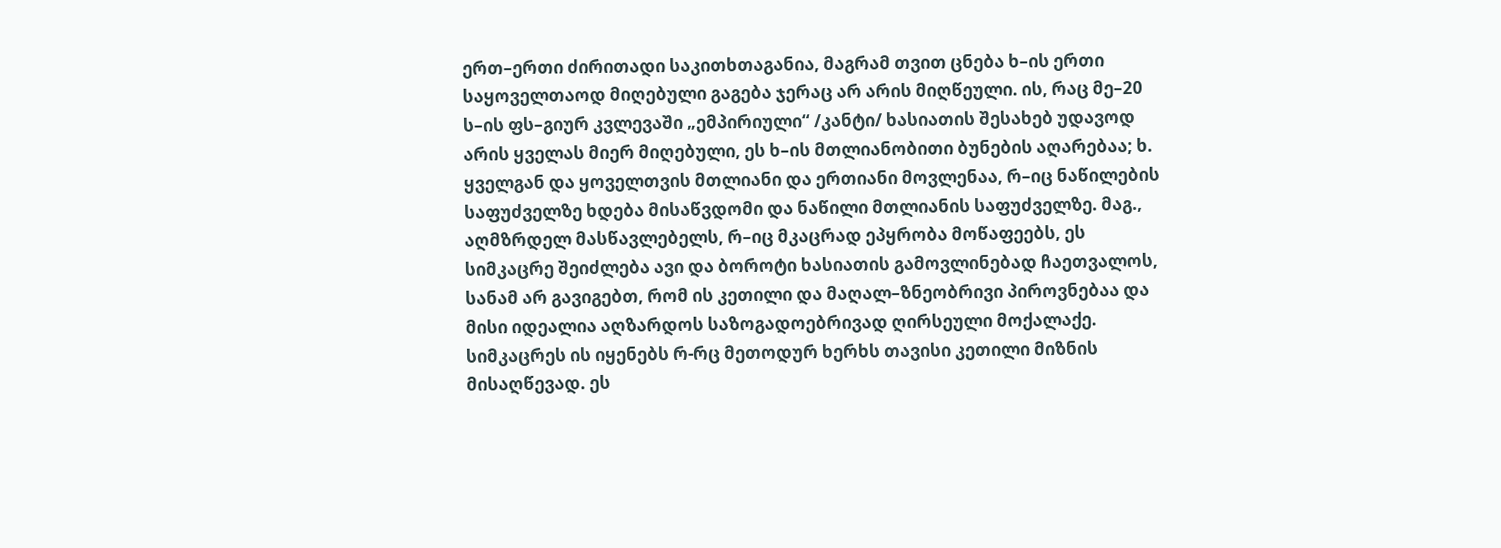ერთ–ერთი ძირითადი საკითხთაგანია, მაგრამ თვით ცნება ხ–ის ერთი საყოველთაოდ მიღებული გაგება ჯერაც არ არის მიღწეული. ის, რაც მე–20 ს–ის ფს–გიურ კვლევაში „ემპირიული“ /კანტი/ ხასიათის შესახებ უდავოდ არის ყველას მიერ მიღებული, ეს ხ–ის მთლიანობითი ბუნების აღარებაა; ხ. ყველგან და ყოველთვის მთლიანი და ერთიანი მოვლენაა, რ–იც ნაწილების საფუძველზე ხდება მისაწვდომი და ნაწილი მთლიანის საფუძველზე. მაგ., აღმზრდელ მასწავლებელს, რ–იც მკაცრად ეპყრობა მოწაფეებს, ეს სიმკაცრე შეიძლება ავი და ბოროტი ხასიათის გამოვლინებად ჩაეთვალოს, სანამ არ გავიგებთ, რომ ის კეთილი და მაღალ–ზნეობრივი პიროვნებაა და მისი იდეალია აღზარდოს საზოგადოებრივად ღირსეული მოქალაქე. სიმკაცრეს ის იყენებს რ-რც მეთოდურ ხერხს თავისი კეთილი მიზნის მისაღწევად. ეს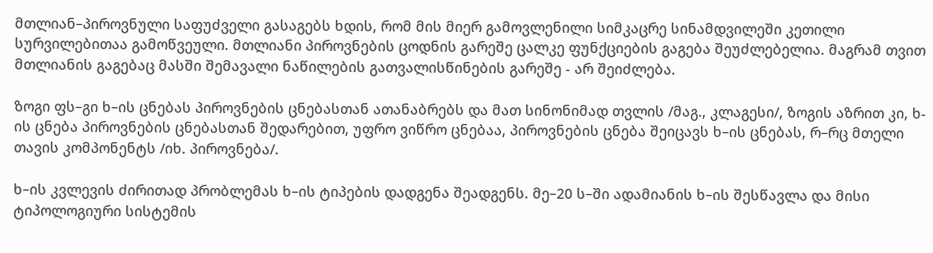მთლიან–პიროვნული საფუძველი გასაგებს ხდის, რომ მის მიერ გამოვლენილი სიმკაცრე სინამდვილეში კეთილი სურვილებითაა გამოწვეული. მთლიანი პიროვნების ცოდნის გარეშე ცალკე ფუნქციების გაგება შეუძლებელია. მაგრამ თვით მთლიანის გაგებაც მასში შემავალი ნაწილების გათვალისწინების გარეშე - არ შეიძლება.

ზოგი ფს–გი ხ–ის ცნებას პიროვნების ცნებასთან ათანაბრებს და მათ სინონიმად თვლის /მაგ., კლაგესი/, ზოგის აზრით კი, ხ-ის ცნება პიროვნების ცნებასთან შედარებით, უფრო ვიწრო ცნებაა, პიროვნების ცნება შეიცავს ხ–ის ცნებას, რ–რც მთელი თავის კომპონენტს /იხ. პიროვნება/.

ხ–ის კვლევის ძირითად პრობლემას ხ–ის ტიპების დადგენა შეადგენს. მე–20 ს–ში ადამიანის ხ–ის შესწავლა და მისი ტიპოლოგიური სისტემის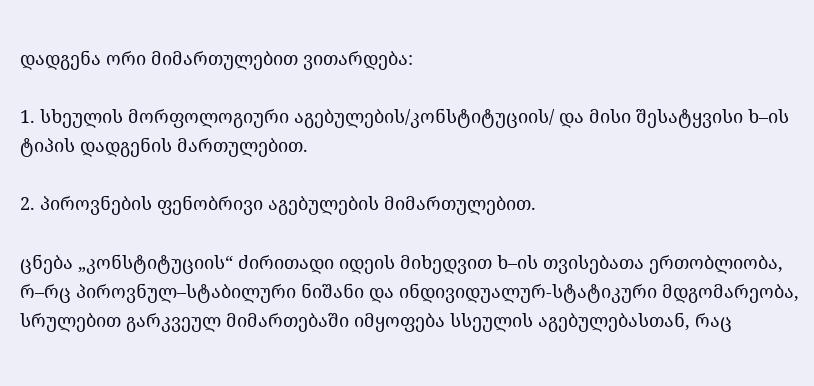დადგენა ორი მიმართულებით ვითარდება:

1. სხეულის მორფოლოგიური აგებულების/კონსტიტუციის/ და მისი შესატყვისი ხ–ის ტიპის დადგენის მართულებით.

2. პიროვნების ფენობრივი აგებულების მიმართულებით.

ცნება „კონსტიტუციის“ ძირითადი იდეის მიხედვით ხ–ის თვისებათა ერთობლიობა, რ–რც პიროვნულ–სტაბილური ნიშანი და ინდივიდუალურ-სტატიკური მდგომარეობა, სრულებით გარკვეულ მიმართებაში იმყოფება სსეულის აგებულებასთან, რაც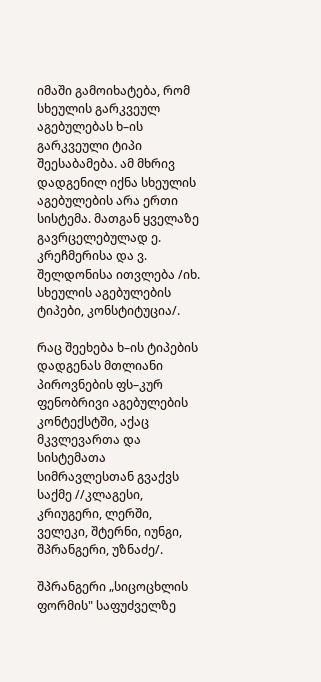იმაში გამოიხატება, რომ სხეულის გარკვეულ აგებულებას ხ–ის გარკვეული ტიპი შეესაბამება. ამ მხრივ დადგენილ იქნა სხეულის აგებულების არა ერთი სისტემა. მათგან ყველაზე გავრცელებულად ე. კრეჩმერისა და ვ. შელდონისა ითვლება /იხ. სხეულის აგებულების ტიპები, კონსტიტუცია/.

რაც შეეხება ხ–ის ტიპების დადგენას მთლიანი პიროვნების ფს–კურ ფენობრივი აგებულების კონტექსტში, აქაც მკვლევართა და სისტემათა სიმრავლესთან გვაქვს საქმე //კლაგესი, კრიუგერი, ლერში, ველეკი, შტერნი, იუნგი, შპრანგერი, უზნაძე/.

შპრანგერი „სიცოცხლის ფორმის" საფუძველზე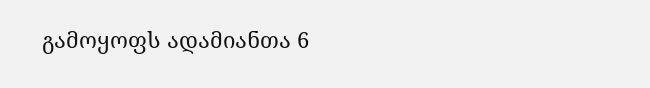გამოყოფს ადამიანთა 6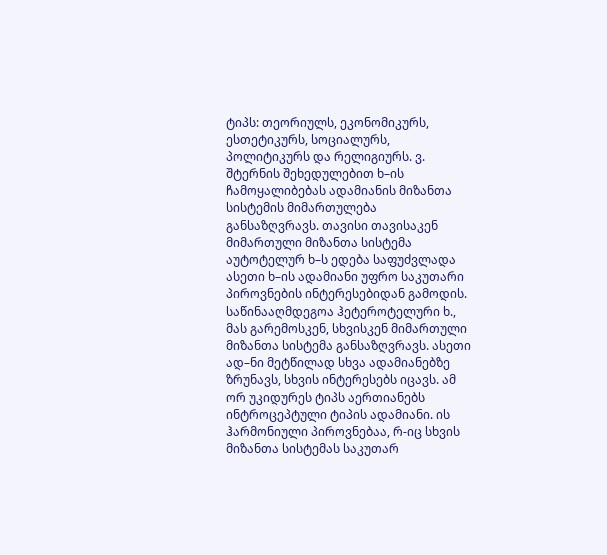ტიპს: თეორიულს, ეკონომიკურს, ესთეტიკურს, სოციალურს, პოლიტიკურს და რელიგიურს. ვ. შტერნის შეხედულებით ხ–ის ჩამოყალიბებას ადამიანის მიზანთა სისტემის მიმართულება განსაზღვრავს. თავისი თავისაკენ მიმართული მიზანთა სისტემა აუტოტელურ ხ–ს ედება საფუძვლადა ასეთი ხ–ის ადამიანი უფრო საკუთარი პიროვნების ინტერესებიდან გამოდის. საწინააღმდეგოა ჰეტეროტელური ხ., მას გარემოსკენ, სხვისკენ მიმართული მიზანთა სისტემა განსაზღვრავს. ასეთი ად–ნი მეტწილად სხვა ადამიანებზე ზრუნავს, სხვის ინტერესებს იცავს. ამ ორ უკიდურეს ტიპს აერთიანებს ინტროცეპტული ტიპის ადამიანი. ის ჰარმონიული პიროვნებაა, რ-იც სხვის მიზანთა სისტემას საკუთარ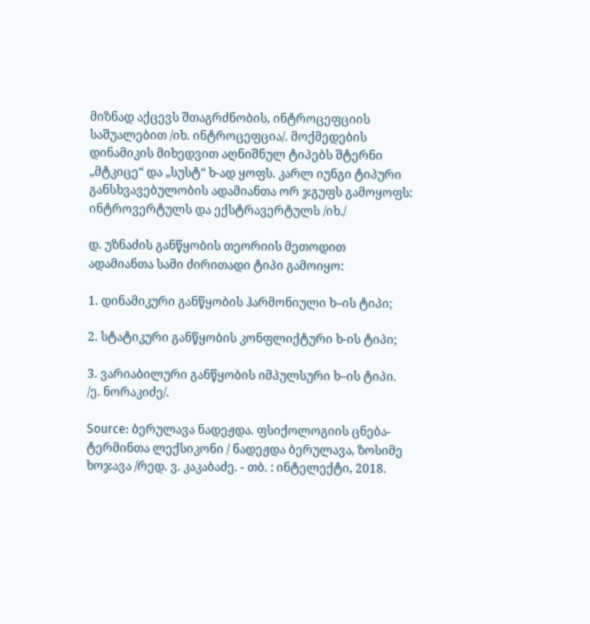მიზნად აქცევს შთაგრძნობის, ინტროცეფციის საშუალებით /იხ. ინტროცეფცია/. მოქმედების დინამიკის მიხედვით აღნიშნულ ტიპებს შტერნი „მტკიცე“ და „სუსტ“ ხ-ად ყოფს. კარლ იუნგი ტიპური განსხვავებულობის ადამიანთა ორ ჯგუფს გამოყოფს: ინტროვერტულს და ექსტრავერტულს /იხ./

დ. უზნაძის განწყობის თეორიის მეთოდით ადამიანთა სამი ძირითადი ტიპი გამოიყო:

1. დინამიკური განწყობის ჰარმონიული ხ–ის ტიპი;

2. სტატიკური განწყობის კონფლიქტური ხ-ის ტიპი;

3. ვარიაბილური განწყობის იმპულსური ხ–ის ტიპი. /ე. ნორაკიძე/.

Source: ბერულავა ნადეჟდა. ფსიქოლოგიის ცნება-ტერმინთა ლექსიკონი / ნადეჟდა ბერულავა, ზოსიმე ხოჯავა /რედ. ვ. კაკაბაძე. - თბ. : ინტელექტი, 2018.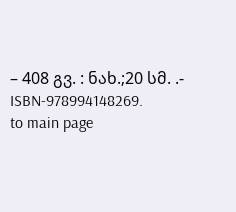– 408 გვ. : ნახ.;20 სმ. .- ISBN-978994148269.
to main page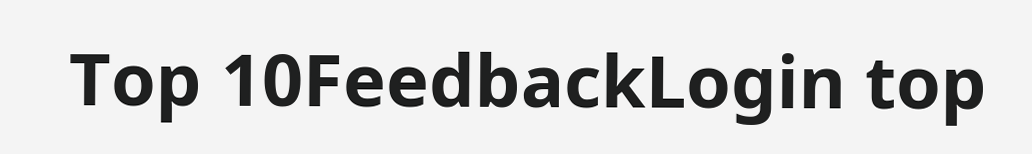Top 10FeedbackLogin top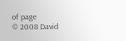of page
© 2008 David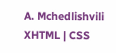A. Mchedlishvili XHTML | CSS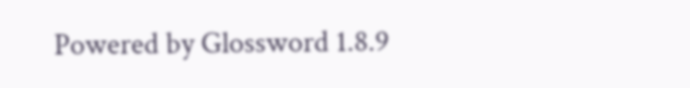Powered by Glossword 1.8.9